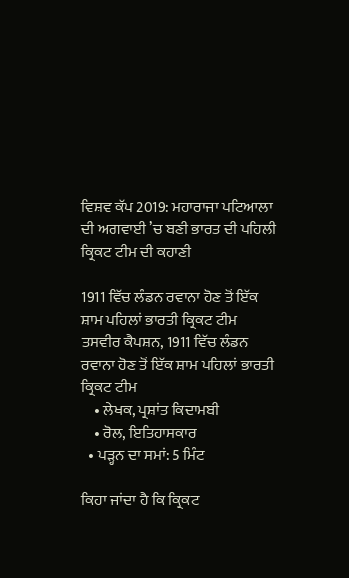ਵਿਸ਼ਵ ਕੱਪ 2019: ਮਹਾਰਾਜਾ ਪਟਿਆਲਾ ਦੀ ਅਗਵਾਈ ’ਚ ਬਣੀ ਭਾਰਤ ਦੀ ਪਹਿਲੀ ਕ੍ਰਿਕਟ ਟੀਮ ਦੀ ਕਹਾਣੀ

1911 ਵਿੱਚ ਲੰਡਨ ਰਵਾਨਾ ਹੋਣ ਤੋਂ ਇੱਕ ਸ਼ਾਮ ਪਹਿਲਾਂ ਭਾਰਤੀ ਕ੍ਰਿਕਟ ਟੀਮ
ਤਸਵੀਰ ਕੈਪਸ਼ਨ, 1911 ਵਿੱਚ ਲੰਡਨ ਰਵਾਨਾ ਹੋਣ ਤੋਂ ਇੱਕ ਸ਼ਾਮ ਪਹਿਲਾਂ ਭਾਰਤੀ ਕ੍ਰਿਕਟ ਟੀਮ
    • ਲੇਖਕ, ਪ੍ਰਸ਼ਾਂਤ ਕਿਦਾਮਬੀ
    • ਰੋਲ, ਇਤਿਹਾਸਕਾਰ
  • ਪੜ੍ਹਨ ਦਾ ਸਮਾਂ: 5 ਮਿੰਟ

ਕਿਹਾ ਜਾਂਦਾ ਹੈ ਕਿ ਕ੍ਰਿਕਟ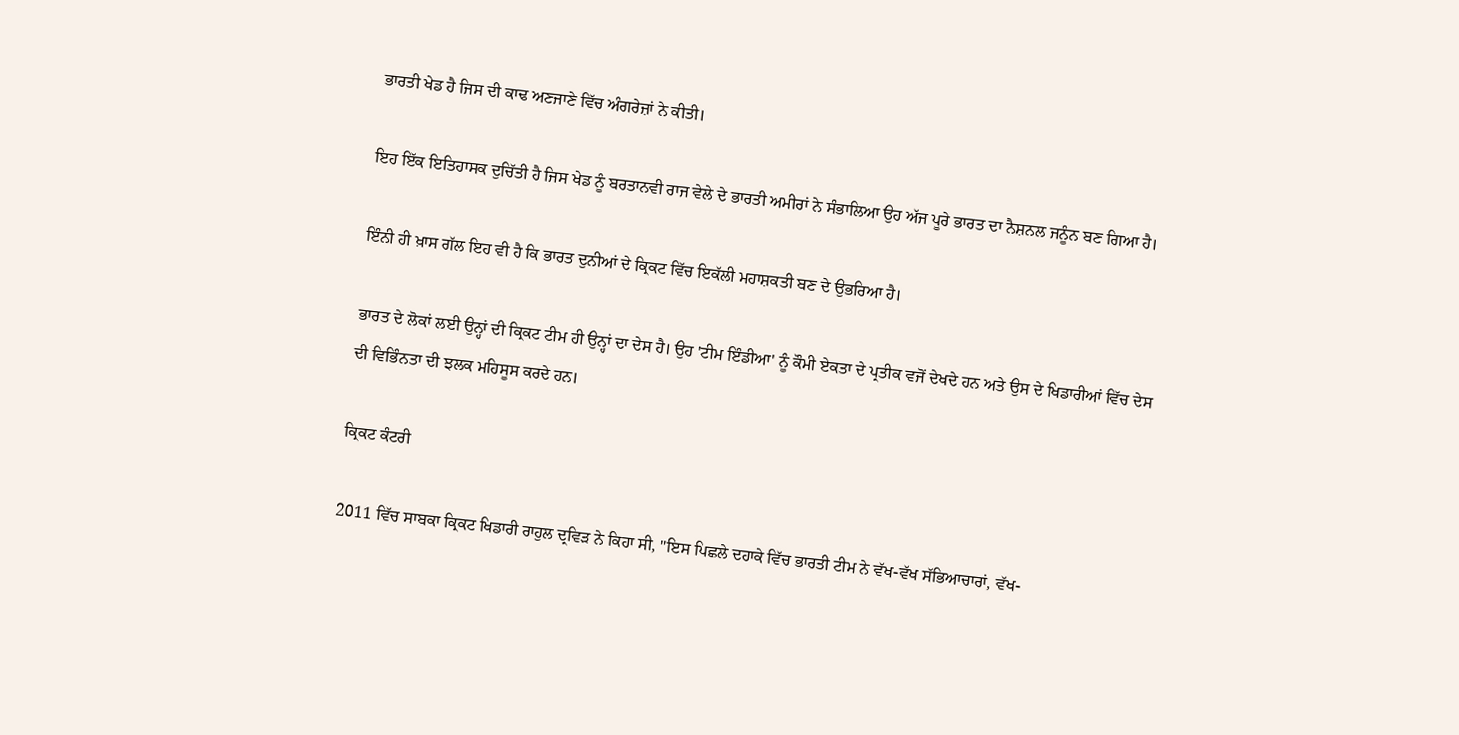ਭਾਰਤੀ ਖੇਡ ਹੈ ਜਿਸ ਦੀ ਕਾਢ ਅਣਜਾਣੇ ਵਿੱਚ ਅੰਗਰੇਜ਼ਾਂ ਨੇ ਕੀਤੀ।

ਇਹ ਇੱਕ ਇਤਿਹਾਸਕ ਦੁਚਿੱਤੀ ਹੈ ਜਿਸ ਖੇਡ ਨੂੰ ਬਰਤਾਨਵੀ ਰਾਜ ਵੇਲੇ ਦੇ ਭਾਰਤੀ ਅਮੀਰਾਂ ਨੇ ਸੰਭਾਲਿਆ ਉਹ ਅੱਜ ਪੂਰੇ ਭਾਰਤ ਦਾ ਨੈਸ਼ਨਲ ਜਨੂੰਨ ਬਣ ਗਿਆ ਹੈ।

ਇੰਨੀ ਹੀ ਖ਼ਾਸ ਗੱਲ ਇਹ ਵੀ ਹੈ ਕਿ ਭਾਰਤ ਦੁਨੀਆਂ ਦੇ ਕ੍ਰਿਕਟ ਵਿੱਚ ਇਕੱਲੀ ਮਹਾਸ਼ਕਤੀ ਬਣ ਦੇ ਉਭਰਿਆ ਹੈ।

ਭਾਰਤ ਦੇ ਲੋਕਾਂ ਲਈ ਉਨ੍ਹਾਂ ਦੀ ਕ੍ਰਿਕਟ ਟੀਮ ਹੀ ਉਨ੍ਹਾਂ ਦਾ ਦੇਸ ਹੈ। ਉਹ 'ਟੀਮ ਇੰਡੀਆ' ਨੂੰ ਕੌਮੀ ਏਕਤਾ ਦੇ ਪ੍ਰਤੀਕ ਵਜੋਂ ਦੇਖਦੇ ਹਨ ਅਤੇ ਉਸ ਦੇ ਖਿਡਾਰੀਆਂ ਵਿੱਚ ਦੇਸ ਦੀ ਵਿਭਿੰਨਤਾ ਦੀ ਝਲਕ ਮਹਿਸੂਸ ਕਰਦੇ ਹਨ।

ਕ੍ਰਿਕਟ ਕੰਟਰੀ

2011 ਵਿੱਚ ਸਾਬਕਾ ਕ੍ਰਿਕਟ ਖਿਡਾਰੀ ਰਾਹੁਲ ਦ੍ਰਵਿੜ ਨੇ ਕਿਹਾ ਸੀ, "ਇਸ ਪਿਛਲੇ ਦਹਾਕੇ ਵਿੱਚ ਭਾਰਤੀ ਟੀਮ ਨੇ ਵੱਖ-ਵੱਖ ਸੱਭਿਆਚਾਰਾਂ, ਵੱਖ-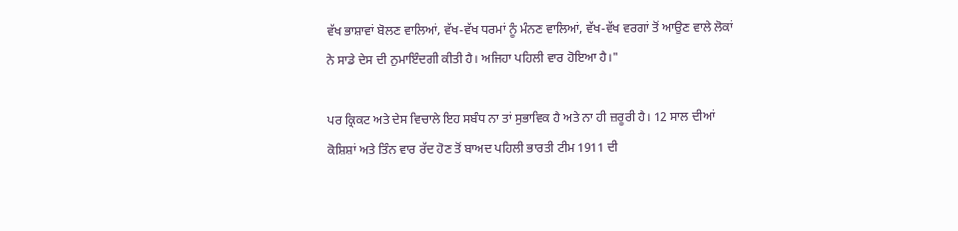ਵੱਖ ਭਾਸ਼ਾਵਾਂ ਬੋਲਣ ਵਾਲਿਆਂ, ਵੱਖ-ਵੱਖ ਧਰਮਾਂ ਨੂੰ ਮੰਨਣ ਵਾਲਿਆਂ, ਵੱਖ-ਵੱਖ ਵਰਗਾਂ ਤੋਂ ਆਉਣ ਵਾਲੇ ਲੋਕਾਂ ਨੇ ਸਾਡੇ ਦੇਸ ਦੀ ਨੁਮਾਇੰਦਗੀ ਕੀਤੀ ਹੈ। ਅਜਿਹਾ ਪਹਿਲੀ ਵਾਰ ਹੋਇਆ ਹੈ।"

ਪਰ ਕ੍ਰਿਕਟ ਅਤੇ ਦੇਸ ਵਿਚਾਲੇ ਇਹ ਸਬੰਧ ਨਾ ਤਾਂ ਸੁਭਾਵਿਕ ਹੈ ਅਤੇ ਨਾ ਹੀ ਜ਼ਰੂਰੀ ਹੈ। 12 ਸਾਲ ਦੀਆਂ ਕੋਸ਼ਿਸ਼ਾਂ ਅਤੇ ਤਿੰਨ ਵਾਰ ਰੱਦ ਹੋਣ ਤੋਂ ਬਾਅਦ ਪਹਿਲੀ ਭਾਰਤੀ ਟੀਮ 1911 ਦੀ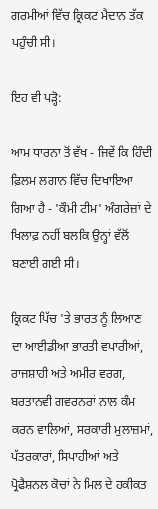ਗਰਮੀਆਂ ਵਿੱਚ ਕ੍ਰਿਕਟ ਮੈਦਾਨ ਤੱਕ ਪਹੁੰਚੀ ਸੀ।

ਇਹ ਵੀ ਪੜ੍ਹੋ:

ਆਮ ਧਾਰਨਾ ਤੋਂ ਵੱਖ - ਜਿਵੇਂ ਕਿ ਹਿੰਦੀ ਫ਼ਿਲਮ ਲਗਾਨ ਵਿੱਚ ਦਿਖਾਇਆ ਗਿਆ ਹੈ - 'ਕੌਮੀ ਟੀਮ' ਅੰਗਰੇਜ਼ਾਂ ਦੇ ਖਿਲਾਫ਼ ਨਹੀਂ ਬਲਕਿ ਉਨ੍ਹਾਂ ਵੱਲੋਂ ਬਣਾਈ ਗਈ ਸੀ।

ਕ੍ਰਿਕਟ ਪਿੱਚ 'ਤੇ ਭਾਰਤ ਨੂੰ ਲਿਆਣ ਦਾ ਆਈਡੀਆ ਭਾਰਤੀ ਵਪਾਰੀਆਂ, ਰਾਜਸ਼ਾਹੀ ਅਤੇ ਅਮੀਰ ਵਰਗ, ਬਰਤਾਨਵੀ ਗਵਰਨਰਾਂ ਨਾਲ ਕੰਮ ਕਰਨ ਵਾਲਿਆਂ, ਸਰਕਾਰੀ ਮੁਲਾਜ਼ਮਾਂ, ਪੱਤਰਕਾਰਾਂ, ਸਿਪਾਹੀਆਂ ਅਤੇ ਪ੍ਰੋਫੈਸ਼ਨਲ ਕੋਚਾਂ ਨੇ ਮਿਲ ਦੇ ਹਕੀਕਤ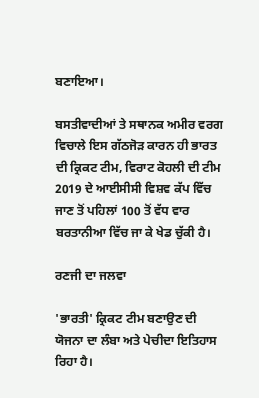ਬਣਾਇਆ।

ਬਸਤੀਵਾਦੀਆਂ ਤੇ ਸਥਾਨਕ ਅਮੀਰ ਵਰਗ ਵਿਚਾਲੇ ਇਸ ਗੱਠਜੋੜ ਕਾਰਨ ਹੀ ਭਾਰਤ ਦੀ ਕ੍ਰਿਕਟ ਟੀਮ, ਵਿਰਾਟ ਕੋਹਲੀ ਦੀ ਟੀਮ 2019 ਦੇ ਆਈਸੀਸੀ ਵਿਸ਼ਵ ਕੱਪ ਵਿੱਚ ਜਾਣ ਤੋਂ ਪਹਿਲਾਂ 100 ਤੋਂ ਵੱਧ ਵਾਰ ਬਰਤਾਨੀਆ ਵਿੱਚ ਜਾ ਕੇ ਖੇਡ ਚੁੱਕੀ ਹੈ।

ਰਣਜੀ ਦਾ ਜਲਵਾ

'ਭਾਰਤੀ' ਕ੍ਰਿਕਟ ਟੀਮ ਬਣਾਉਣ ਦੀ ਯੋਜਨਾ ਦਾ ਲੰਬਾ ਅਤੇ ਪੇਚੀਦਾ ਇਤਿਹਾਸ ਰਿਹਾ ਹੈ।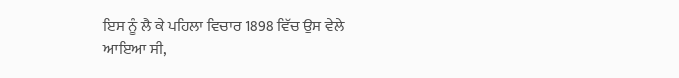ਇਸ ਨੂੰ ਲੈ ਕੇ ਪਹਿਲਾ ਵਿਚਾਰ 1898 ਵਿੱਚ ਉਸ ਵੇਲੇ ਆਇਆ ਸੀ,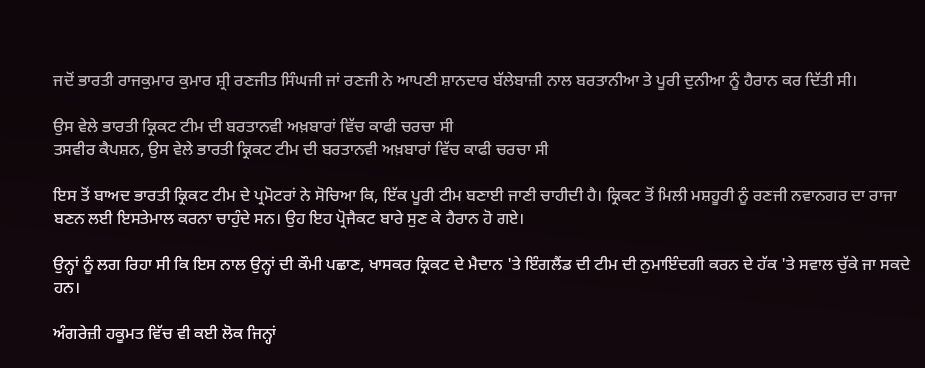ਜਦੋਂ ਭਾਰਤੀ ਰਾਜਕੁਮਾਰ ਕੁਮਾਰ ਸ਼੍ਰੀ ਰਣਜੀਤ ਸਿੰਘਜੀ ਜਾਂ ਰਣਜੀ ਨੇ ਆਪਣੀ ਸ਼ਾਨਦਾਰ ਬੱਲੇਬਾਜ਼ੀ ਨਾਲ ਬਰਤਾਨੀਆ ਤੇ ਪੂਰੀ ਦੁਨੀਆ ਨੂੰ ਹੈਰਾਨ ਕਰ ਦਿੱਤੀ ਸੀ।

ਉਸ ਵੇਲੇ ਭਾਰਤੀ ਕ੍ਰਿਕਟ ਟੀਮ ਦੀ ਬਰਤਾਨਵੀ ਅਖ਼ਬਾਰਾਂ ਵਿੱਚ ਕਾਫੀ ਚਰਚਾ ਸੀ
ਤਸਵੀਰ ਕੈਪਸ਼ਨ, ਉਸ ਵੇਲੇ ਭਾਰਤੀ ਕ੍ਰਿਕਟ ਟੀਮ ਦੀ ਬਰਤਾਨਵੀ ਅਖ਼ਬਾਰਾਂ ਵਿੱਚ ਕਾਫੀ ਚਰਚਾ ਸੀ

ਇਸ ਤੋਂ ਬਾਅਦ ਭਾਰਤੀ ਕ੍ਰਿਕਟ ਟੀਮ ਦੇ ਪ੍ਰਮੋਟਰਾਂ ਨੇ ਸੋਚਿਆ ਕਿ, ਇੱਕ ਪੂਰੀ ਟੀਮ ਬਣਾਈ ਜਾਣੀ ਚਾਹੀਦੀ ਹੈ। ਕ੍ਰਿਕਟ ਤੋਂ ਮਿਲੀ ਮਸ਼ਹੂਰੀ ਨੂੰ ਰਣਜੀ ਨਵਾਨਗਰ ਦਾ ਰਾਜਾ ਬਣਨ ਲਈ ਇਸਤੇਮਾਲ ਕਰਨਾ ਚਾਹੁੰਦੇ ਸਨ। ਉਹ ਇਹ ਪ੍ਰੋਜੈਕਟ ਬਾਰੇ ਸੁਣ ਕੇ ਹੈਰਾਨ ਹੋ ਗਏ।

ਉਨ੍ਹਾਂ ਨੂੰ ਲਗ ਰਿਹਾ ਸੀ ਕਿ ਇਸ ਨਾਲ ਉਨ੍ਹਾਂ ਦੀ ਕੌਮੀ ਪਛਾਣ, ਖਾਸਕਰ ਕ੍ਰਿਕਟ ਦੇ ਮੈਦਾਨ 'ਤੇ ਇੰਗਲੈਂਡ ਦੀ ਟੀਮ ਦੀ ਨੁਮਾਇੰਦਗੀ ਕਰਨ ਦੇ ਹੱਕ 'ਤੇ ਸਵਾਲ ਚੁੱਕੇ ਜਾ ਸਕਦੇ ਹਨ।

ਅੰਗਰੇਜ਼ੀ ਹਕੂਮਤ ਵਿੱਚ ਵੀ ਕਈ ਲੋਕ ਜਿਨ੍ਹਾਂ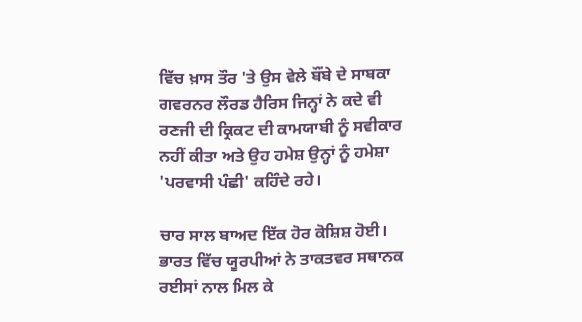ਵਿੱਚ ਖ਼ਾਸ ਤੌਰ 'ਤੇ ਉਸ ਵੇਲੇ ਬੌਂਬੇ ਦੇ ਸਾਬਕਾ ਗਵਰਨਰ ਲੌਰਡ ਹੈਰਿਸ ਜਿਨ੍ਹਾਂ ਨੇ ਕਦੇ ਵੀ ਰਣਜੀ ਦੀ ਕ੍ਰਿਕਟ ਦੀ ਕਾਮਯਾਬੀ ਨੂੰ ਸਵੀਕਾਰ ਨਹੀਂ ਕੀਤਾ ਅਤੇ ਉਹ ਹਮੇਸ਼ ਉਨ੍ਹਾਂ ਨੂੰ ਹਮੇਸ਼ਾ 'ਪਰਵਾਸੀ ਪੰਛੀ' ਕਹਿੰਦੇ ਰਹੇ।

ਚਾਰ ਸਾਲ ਬਾਅਦ ਇੱਕ ਹੋਰ ਕੋਸ਼ਿਸ਼ ਹੋਈ। ਭਾਰਤ ਵਿੱਚ ਯੂਰਪੀਆਂ ਨੇ ਤਾਕਤਵਰ ਸਥਾਨਕ ਰਈਸਾਂ ਨਾਲ ਮਿਲ ਕੇ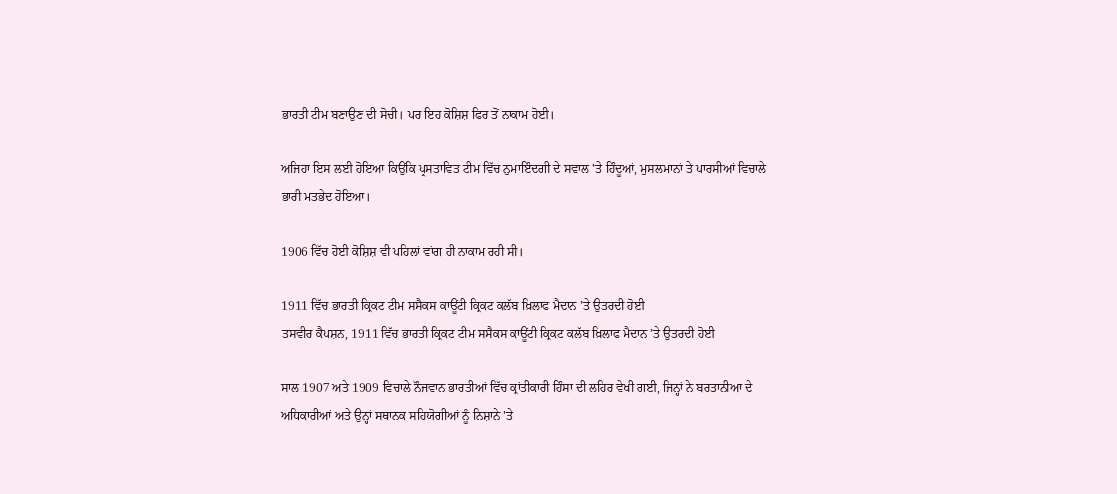ਭਾਰਤੀ ਟੀਮ ਬਣਾਉਣ ਦੀ ਸੋਚੀ। ਪਰ ਇਹ ਕੋਸ਼ਿਸ਼ ਫਿਰ ਤੋਂ ਨਾਕਾਮ ਹੋਈ।

ਅਜਿਹਾ ਇਸ ਲਈ ਹੋਇਆ ਕਿਉਂਕਿ ਪ੍ਰਸਤਾਵਿਤ ਟੀਮ ਵਿੱਚ ਨੁਮਾਇੰਦਗੀ ਦੇ ਸਵਾਲ 'ਤੇ ਹਿੰਦੂਆਂ, ਮੁਸਲਮਾਨਾਂ ਤੇ ਪਾਰਸੀਆਂ ਵਿਚਾਲੇ ਭਾਰੀ ਮਤਭੇਦ ਹੋਇਆ।

1906 ਵਿੱਚ ਹੋਈ ਕੋਸ਼ਿਸ਼ ਵੀ ਪਹਿਲਾਂ ਵਾਂਗ ਹੀ ਨਾਕਾਮ ਰਹੀ ਸੀ।

1911 ਵਿੱਚ ਭਾਰਤੀ ਕ੍ਰਿਕਟ ਟੀਮ ਸਸੈਕਸ ਕਾਊਂਟੀ ਕ੍ਰਿਕਟ ਕਲੱਬ ਖ਼ਿਲਾਫ ਮੈਦਾਨ ’ਤੇ ਉਤਰਦੀ ਹੋਈ
ਤਸਵੀਰ ਕੈਪਸ਼ਨ, 1911 ਵਿੱਚ ਭਾਰਤੀ ਕ੍ਰਿਕਟ ਟੀਮ ਸਸੈਕਸ ਕਾਊਂਟੀ ਕ੍ਰਿਕਟ ਕਲੱਬ ਖ਼ਿਲਾਫ ਮੈਦਾਨ ’ਤੇ ਉਤਰਦੀ ਹੋਈ

ਸਾਲ 1907 ਅਤੇ 1909 ਵਿਚਾਲੇ ਨੌਜਵਾਨ ਭਾਰਤੀਆਂ ਵਿੱਚ ਕ੍ਰਾਂਤੀਕਾਰੀ ਹਿੰਸਾ ਦੀ ਲਹਿਰ ਵੇਖੀ ਗਈ, ਜਿਨ੍ਹਾਂ ਨੇ ਬਰਤਾਨੀਆ ਦੇ ਅਧਿਕਾਰੀਆਂ ਅਤੇ ਉਨ੍ਹਾਂ ਸਥਾਨਕ ਸਹਿਯੋਗੀਆਂ ਨੂੰ ਨਿਸ਼ਾਨੇ 'ਤੇ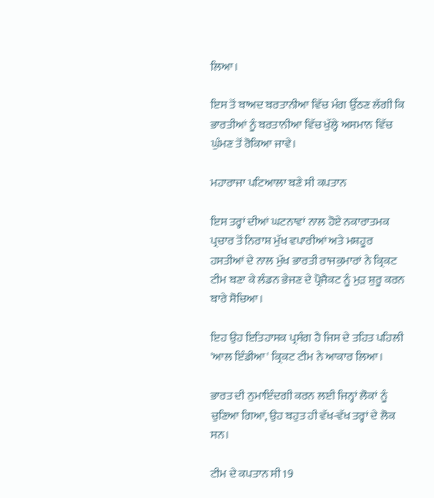ਲਿਆ।

ਇਸ ਤੋਂ ਬਾਅਦ ਬਰਤਾਨੀਆ ਵਿੱਚ ਮੰਗ ਉੱਠਣ ਲੱਗੀ ਕਿ ਭਾਰਤੀਆਂ ਨੂੰ ਬਰਤਾਨੀਆ ਵਿੱਚ ਖੁੱਲ੍ਹੇ ਅਸਮਾਨ ਵਿੱਚ ਘੁੰਮਣ ਤੋਂ ਰੋਕਿਆ ਜਾਵੇ।

ਮਹਾਰਾਜਾ ਪਟਿਆਲਾ ਬਣੇ ਸੀ ਕਪਤਾਨ

ਇਸ ਤਰ੍ਹਾਂ ਦੀਆਂ ਘਟਨਾਵਾਂ ਨਾਲ ਹੋਏ ਨਕਾਰਾਤਮਕ ਪ੍ਰਚਾਰ ਤੋਂ ਨਿਰਾਸ਼ ਮੁੱਖ ਵਪਾਰੀਆਂ ਅਤੇ ਮਸ਼ਹੂਰ ਹਸਤੀਆਂ ਦੇ ਨਾਲ ਮੁੱਖ ਭਾਰਤੀ ਰਾਜਕੁਮਾਰਾਂ ਨੇ ਕ੍ਰਿਕਟ ਟੀਮ ਬਣਾ ਕੇ ਲੰਡਨ ਭੇਜਣ ਦੇ ਪ੍ਰੋਜੈਕਟ ਨੂੰ ਮੁੜ ਸ਼ੁਰੂ ਕਰਨ ਬਾਰੇ ਸੋਚਿਆ।

ਇਹ ਉਹ ਇਤਿਹਾਸਕ ਪ੍ਰਸੰਗ ਹੈ ਜਿਸ ਦੇ ਤਹਿਤ ਪਹਿਲੀ 'ਆਲ ਇੰਡੀਆ' ਕ੍ਰਿਕਟ ਟੀਮ ਨੇ ਆਕਾਰ ਲਿਆ।

ਭਾਰਤ ਦੀ ਨੁਮਾਇੰਦਗੀ ਕਰਨ ਲਈ ਜਿਨ੍ਹਾਂ ਲੋਕਾਂ ਨੂੰ ਚੁਣਿਆ ਗਿਆ, ਉਹ ਬਹੁਤ ਹੀ ਵੱਖ-ਵੱਖ ਤਰ੍ਹਾਂ ਦੇ ਲੋਕ ਸਨ।

ਟੀਮ ਦੇ ਕਪਤਾਨ ਸੀ 19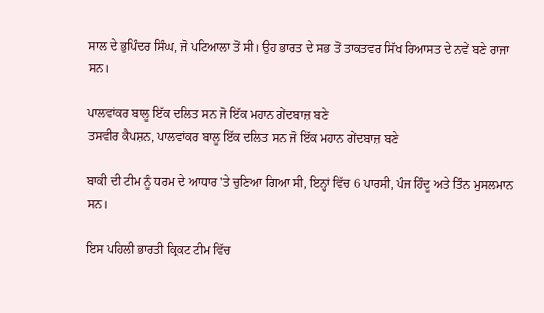ਸਾਲ ਦੇ ਭੁਪਿੰਦਰ ਸਿੰਘ, ਜੋ ਪਟਿਆਲਾ ਤੋਂ ਸੀ। ਉਹ ਭਾਰਤ ਦੇ ਸਭ ਤੋਂ ਤਾਕਤਵਰ ਸਿੱਖ ਰਿਆਸਤ ਦੇ ਨਵੇਂ ਬਣੇ ਰਾਜਾ ਸਨ।

ਪਾਲਵਾਂਕਰ ਬਾਲੂ ਇੱਕ ਦਲਿਤ ਸਨ ਜੋ ਇੱਕ ਮਹਾਨ ਗੇਂਦਬਾਜ਼ ਬਣੇ
ਤਸਵੀਰ ਕੈਪਸ਼ਨ, ਪਾਲਵਾਂਕਰ ਬਾਲੂ ਇੱਕ ਦਲਿਤ ਸਨ ਜੋ ਇੱਕ ਮਹਾਨ ਗੇਂਦਬਾਜ਼ ਬਣੇ

ਬਾਕੀ ਦੀ ਟੀਮ ਨੂੰ ਧਰਮ ਦੇ ਆਧਾਰ 'ਤੇ ਚੁਣਿਆ ਗਿਆ ਸੀ, ਇਨ੍ਹਾਂ ਵਿੱਚ 6 ਪਾਰਸੀ, ਪੰਜ ਹਿੰਦੂ ਅਤੇ ਤਿੰਨ ਮੁਸਲਮਾਨ ਸਨ।

ਇਸ ਪਹਿਲੀ ਭਾਰਤੀ ਕ੍ਰਿਕਟ ਟੀਮ ਵਿੱਚ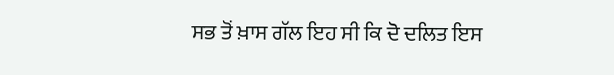ਸਭ ਤੋਂ ਖ਼ਾਸ ਗੱਲ ਇਹ ਸੀ ਕਿ ਦੋ ਦਲਿਤ ਇਸ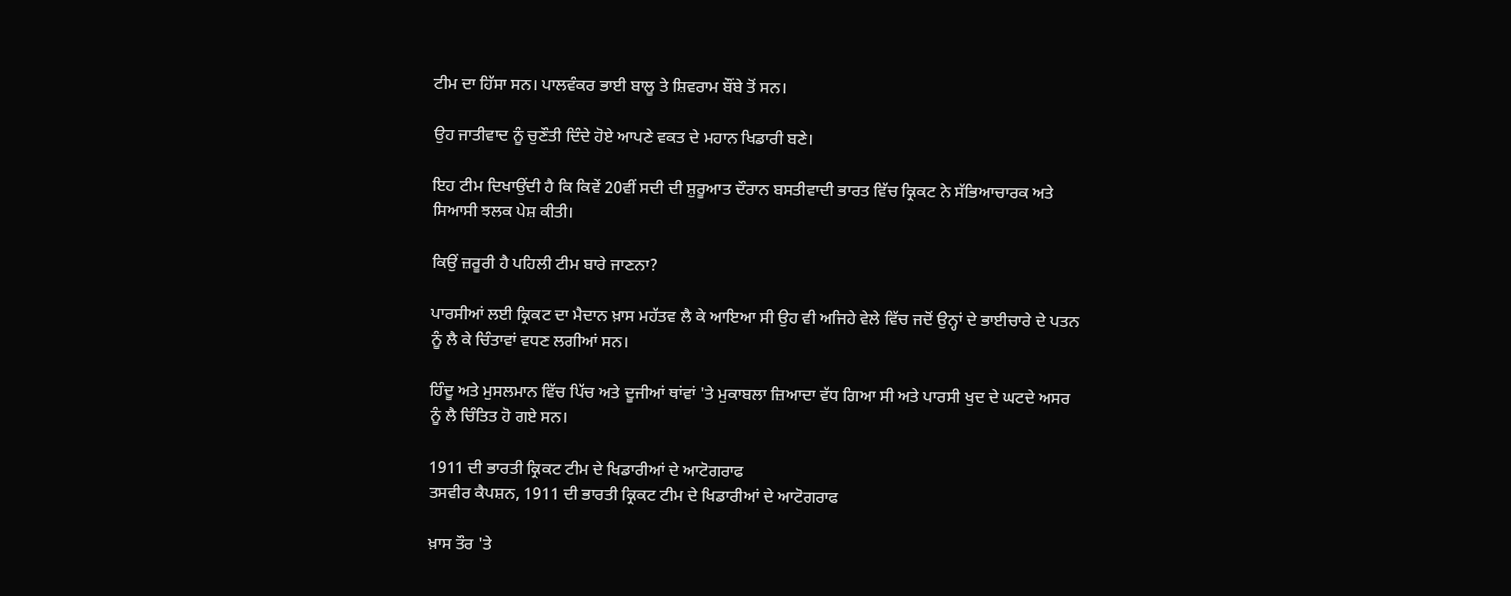ਟੀਮ ਦਾ ਹਿੱਸਾ ਸਨ। ਪਾਲਵੰਕਰ ਭਾਈ ਬਾਲੂ ਤੇ ਸ਼ਿਵਰਾਮ ਬੌਂਬੇ ਤੋਂ ਸਨ।

ਉਹ ਜਾਤੀਵਾਦ ਨੂੰ ਚੁਣੌਤੀ ਦਿੰਦੇ ਹੋਏ ਆਪਣੇ ਵਕਤ ਦੇ ਮਹਾਨ ਖਿਡਾਰੀ ਬਣੇ।

ਇਹ ਟੀਮ ਦਿਖਾਉਂਦੀ ਹੈ ਕਿ ਕਿਵੇਂ 20ਵੀਂ ਸਦੀ ਦੀ ਸ਼ੁਰੂਆਤ ਦੌਰਾਨ ਬਸਤੀਵਾਦੀ ਭਾਰਤ ਵਿੱਚ ਕ੍ਰਿਕਟ ਨੇ ਸੱਭਿਆਚਾਰਕ ਅਤੇ ਸਿਆਸੀ ਝਲਕ ਪੇਸ਼ ਕੀਤੀ।

ਕਿਉਂ ਜ਼ਰੂਰੀ ਹੈ ਪਹਿਲੀ ਟੀਮ ਬਾਰੇ ਜਾਣਨਾ?

ਪਾਰਸੀਆਂ ਲਈ ਕ੍ਰਿਕਟ ਦਾ ਮੈਦਾਨ ਖ਼ਾਸ ਮਹੱਤਵ ਲੈ ਕੇ ਆਇਆ ਸੀ ਉਹ ਵੀ ਅਜਿਹੇ ਵੇਲੇ ਵਿੱਚ ਜਦੋਂ ਉਨ੍ਹਾਂ ਦੇ ਭਾਈਚਾਰੇ ਦੇ ਪਤਨ ਨੂੰ ਲੈ ਕੇ ਚਿੰਤਾਵਾਂ ਵਧਣ ਲਗੀਆਂ ਸਨ।

ਹਿੰਦੂ ਅਤੇ ਮੁਸਲਮਾਨ ਵਿੱਚ ਪਿੱਚ ਅਤੇ ਦੂਜੀਆਂ ਥਾਂਵਾਂ 'ਤੇ ਮੁਕਾਬਲਾ ਜ਼ਿਆਦਾ ਵੱਧ ਗਿਆ ਸੀ ਅਤੇ ਪਾਰਸੀ ਖੁਦ ਦੇ ਘਟਦੇ ਅਸਰ ਨੂੰ ਲੈ ਚਿੰਤਿਤ ਹੋ ਗਏ ਸਨ।

1911 ਦੀ ਭਾਰਤੀ ਕ੍ਰਿਕਟ ਟੀਮ ਦੇ ਖਿਡਾਰੀਆਂ ਦੇ ਆਟੋਗਰਾਫ
ਤਸਵੀਰ ਕੈਪਸ਼ਨ, 1911 ਦੀ ਭਾਰਤੀ ਕ੍ਰਿਕਟ ਟੀਮ ਦੇ ਖਿਡਾਰੀਆਂ ਦੇ ਆਟੋਗਰਾਫ

ਖ਼ਾਸ ਤੌਰ 'ਤੇ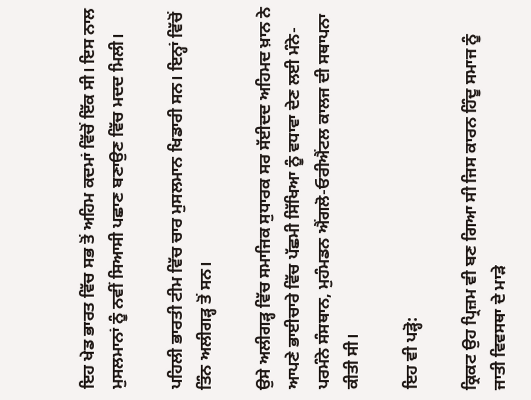ਇਹ ਖੇਡ ਭਾਰਤ ਵਿੱਚ ਸਭ ਤੋਂ ਅਹਿਮ ਕਦਮਾਂ ਵਿੱਚੋਂ ਇੱਕ ਸੀ। ਇਸ ਨਾਲ ਮੁਸਲਮਾਨਾਂ ਨੂੰ ਨਵੀਂ ਸਿਆਸੀ ਪਛਾਣ ਬਣਾਉਣ ਵਿੱਚ ਮਦਦ ਮਿਲੀ।

ਪਹਿਲੀ ਭਾਰਤੀ ਟੀਮ ਵਿੱਚ ਚਾਰ ਮੁਸਲਮਾਨ ਖਿਡਾਰੀ ਸਨ। ਇਨ੍ਹਾਂ ਵਿੱਚੋਂ ਤਿੰਨ ਅਲੀਗੜ੍ਹ ਤੋਂ ਸਨ।

ਉਸੇ ਅਲੀਗੜ੍ਹ ਵਿੱਚ ਸਮਾਜਿਕ ਸੁਧਾਰਕ ਸਰ ਸੱਈਦਦ ਅਹਿਮਦ ਖ਼ਾਨ ਨੇ ਆਪਣੇ ਭਾਈਚਾਰੇ ਵਿੱਚ ਪੱਛਮੀ ਸਿੱਖਿਆ ਨੂੰ ਵਧਾਵਾ ਦੇਣ ਲਈ ਮੰਨੇ-ਪਰਮੰਨੇ ਸੰਸਥਾਨ, ਮੁਹੰਮਡਨ ਐਂਗਲੋ-ਓਰੀਐਂਟਲ ਕਾਲਜ ਦੀ ਸਥਾਪਨਾ ਕੀਤੀ ਸੀ।

ਇਹ ਵੀ ਪੜ੍ਹੋ:

ਕ੍ਰਿਕਟ ਉਹ ਪ੍ਰਿਜ਼ਮ ਵੀ ਬਣ ਗਿਆ ਸੀ ਜਿਸ ਕਾਰਨ ਹਿੰਦੂ ਸਮਾਜ ਨੂੰ ਜਾਤੀ ਵਿਵਸਥਾ ਦੇ ਮਾੜੇ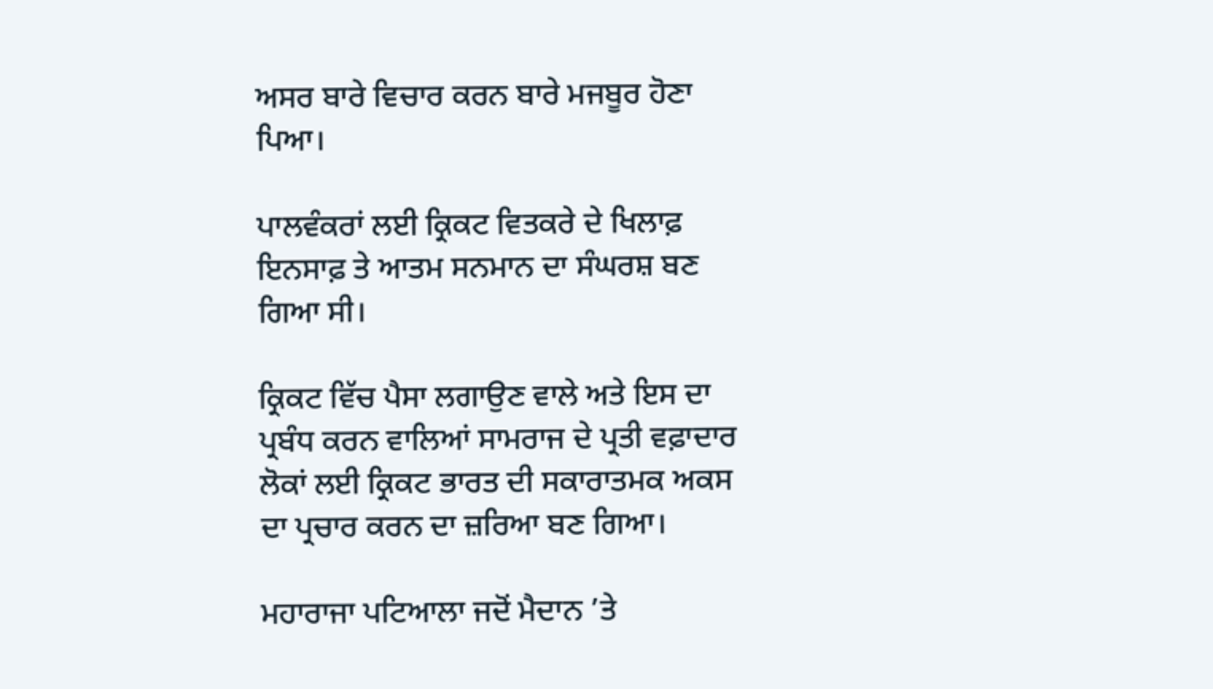ਅਸਰ ਬਾਰੇ ਵਿਚਾਰ ਕਰਨ ਬਾਰੇ ਮਜਬੂਰ ਹੋਣਾ ਪਿਆ।

ਪਾਲਵੰਕਰਾਂ ਲਈ ਕ੍ਰਿਕਟ ਵਿਤਕਰੇ ਦੇ ਖਿਲਾਫ਼ ਇਨਸਾਫ਼ ਤੇ ਆਤਮ ਸਨਮਾਨ ਦਾ ਸੰਘਰਸ਼ ਬਣ ਗਿਆ ਸੀ।

ਕ੍ਰਿਕਟ ਵਿੱਚ ਪੈਸਾ ਲਗਾਉਣ ਵਾਲੇ ਅਤੇ ਇਸ ਦਾ ਪ੍ਰਬੰਧ ਕਰਨ ਵਾਲਿਆਂ ਸਾਮਰਾਜ ਦੇ ਪ੍ਰਤੀ ਵਫ਼ਾਦਾਰ ਲੋਕਾਂ ਲਈ ਕ੍ਰਿਕਟ ਭਾਰਤ ਦੀ ਸਕਾਰਾਤਮਕ ਅਕਸ ਦਾ ਪ੍ਰਚਾਰ ਕਰਨ ਦਾ ਜ਼ਰਿਆ ਬਣ ਗਿਆ।

ਮਹਾਰਾਜਾ ਪਟਿਆਲਾ ਜਦੋਂ ਮੈਦਾਨ ’ਤੇ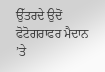ਉੱਤਰਦੇ ਉਦੋਂ ਫੋਟੋਗਰਾਫਰ ਮੈਦਾਨ ’ਤੇ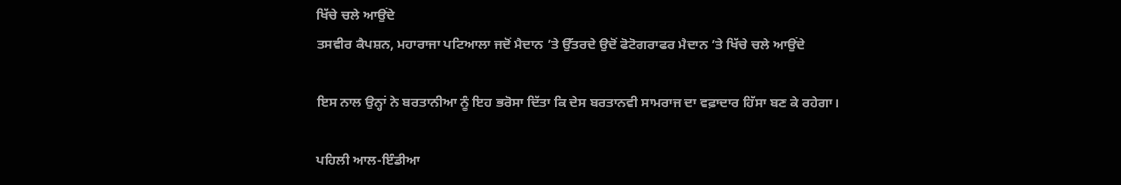ਖਿੱਚੇ ਚਲੇ ਆਉਂਦੇ
ਤਸਵੀਰ ਕੈਪਸ਼ਨ, ਮਹਾਰਾਜਾ ਪਟਿਆਲਾ ਜਦੋਂ ਮੈਦਾਨ ’ਤੇ ਉੱਤਰਦੇ ਉਦੋਂ ਫੋਟੋਗਰਾਫਰ ਮੈਦਾਨ ’ਤੇ ਖਿੱਚੇ ਚਲੇ ਆਉਂਦੇ

ਇਸ ਨਾਲ ਉਨ੍ਹਾਂ ਨੇ ਬਰਤਾਨੀਆ ਨੂੰ ਇਹ ਭਰੋਸਾ ਦਿੱਤਾ ਕਿ ਦੇਸ ਬਰਤਾਨਵੀ ਸਾਮਰਾਜ ਦਾ ਵਫ਼ਾਦਾਰ ਹਿੱਸਾ ਬਣ ਕੇ ਰਹੇਗਾ।

ਪਹਿਲੀ ਆਲ-ਇੰਡੀਆ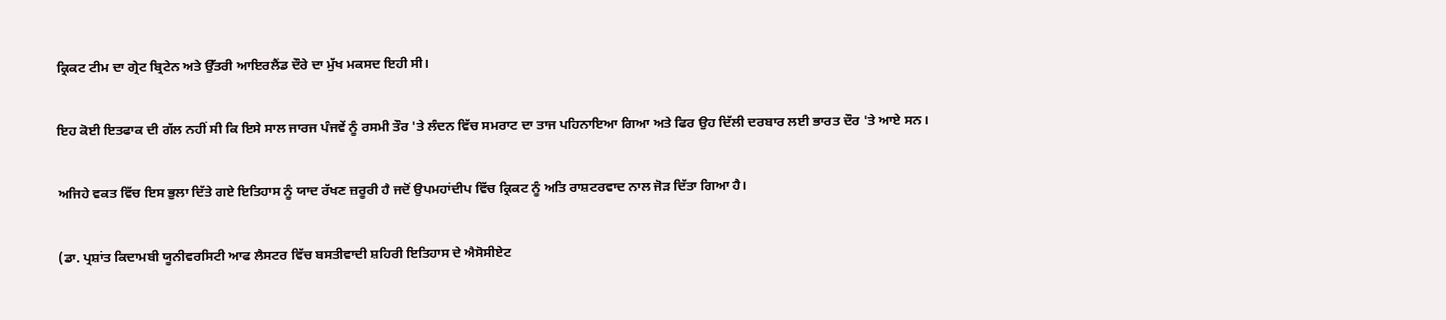ਕ੍ਰਿਕਟ ਟੀਮ ਦਾ ਗ੍ਰੇਟ ਬ੍ਰਿਟੇਨ ਅਤੇ ਉੱਤਰੀ ਆਇਰਲੈਂਡ ਦੌਰੇ ਦਾ ਮੁੱਖ ਮਕਸਦ ਇਹੀ ਸੀ।

ਇਹ ਕੋਈ ਇਤਫਾਕ ਦੀ ਗੱਲ ਨਹੀਂ ਸੀ ਕਿ ਇਸੇ ਸਾਲ ਜਾਰਜ ਪੰਜਵੇਂ ਨੂੰ ਰਸਮੀ ਤੌਰ 'ਤੇ ਲੰਦਨ ਵਿੱਚ ਸਮਰਾਟ ਦਾ ਤਾਜ ਪਹਿਨਾਇਆ ਗਿਆ ਅਤੇ ਫਿਰ ਉਹ ਦਿੱਲੀ ਦਰਬਾਰ ਲਈ ਭਾਰਤ ਦੌਰ 'ਤੇ ਆਏ ਸਨ।

ਅਜਿਹੇ ਵਕਤ ਵਿੱਚ ਇਸ ਭੁਲਾ ਦਿੱਤੇ ਗਏ ਇਤਿਹਾਸ ਨੂੰ ਯਾਦ ਰੱਖਣ ਜ਼ਰੂਰੀ ਹੈ ਜਦੋਂ ਉਪਮਹਾਂਦੀਪ ਵਿੱਚ ਕ੍ਰਿਕਟ ਨੂੰ ਅਤਿ ਰਾਸ਼ਟਰਵਾਦ ਨਾਲ ਜੋੜ ਦਿੱਤਾ ਗਿਆ ਹੈ।

(ਡਾ. ਪ੍ਰਸ਼ਾਂਤ ਕਿਦਾਮਬੀ ਯੂਨੀਵਰਸਿਟੀ ਆਫ ਲੈਸਟਰ ਵਿੱਚ ਬਸਤੀਵਾਦੀ ਸ਼ਹਿਰੀ ਇਤਿਹਾਸ ਦੇ ਐਸੋਸੀਏਟ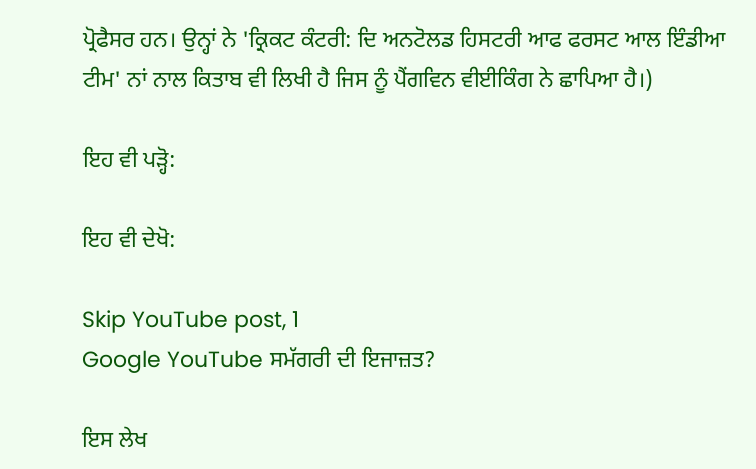ਪ੍ਰੋਫੈਸਰ ਹਨ। ਉਨ੍ਹਾਂ ਨੇ 'ਕ੍ਰਿਕਟ ਕੰਟਰੀ: ਦਿ ਅਨਟੋਲਡ ਹਿਸਟਰੀ ਆਫ ਫਰਸਟ ਆਲ ਇੰਡੀਆ ਟੀਮ' ਨਾਂ ਨਾਲ ਕਿਤਾਬ ਵੀ ਲਿਖੀ ਹੈ ਜਿਸ ਨੂੰ ਪੈਂਗਵਿਨ ਵੀਈਕਿੰਗ ਨੇ ਛਾਪਿਆ ਹੈ।)

ਇਹ ਵੀ ਪੜ੍ਹੋ:

ਇਹ ਵੀ ਦੇਖੋ:

Skip YouTube post, 1
Google YouTube ਸਮੱਗਰੀ ਦੀ ਇਜਾਜ਼ਤ?

ਇਸ ਲੇਖ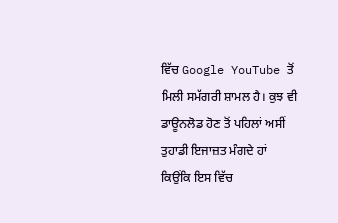ਵਿੱਚ Google YouTube ਤੋਂ ਮਿਲੀ ਸਮੱਗਰੀ ਸ਼ਾਮਲ ਹੈ। ਕੁਝ ਵੀ ਡਾਊਨਲੋਡ ਹੋਣ ਤੋਂ ਪਹਿਲਾਂ ਅਸੀਂ ਤੁਹਾਡੀ ਇਜਾਜ਼ਤ ਮੰਗਦੇ ਹਾਂ ਕਿਉਂਕਿ ਇਸ ਵਿੱਚ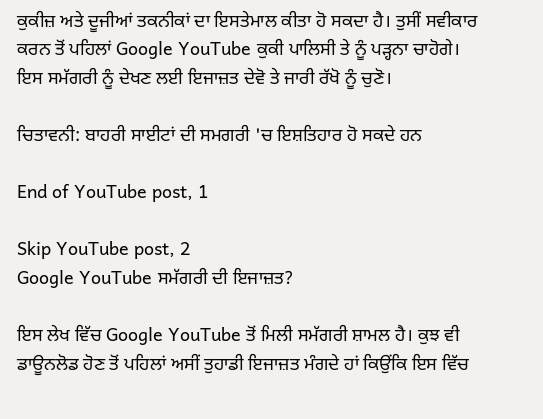ਕੁਕੀਜ਼ ਅਤੇ ਦੂਜੀਆਂ ਤਕਨੀਕਾਂ ਦਾ ਇਸਤੇਮਾਲ ਕੀਤਾ ਹੋ ਸਕਦਾ ਹੈ। ਤੁਸੀਂ ਸਵੀਕਾਰ ਕਰਨ ਤੋਂ ਪਹਿਲਾਂ Google YouTube ਕੁਕੀ ਪਾਲਿਸੀ ਤੇ ਨੂੰ ਪੜ੍ਹਨਾ ਚਾਹੋਗੇ। ਇਸ ਸਮੱਗਰੀ ਨੂੰ ਦੇਖਣ ਲਈ ਇਜਾਜ਼ਤ ਦੇਵੋ ਤੇ ਜਾਰੀ ਰੱਖੋ ਨੂੰ ਚੁਣੋ।

ਚਿਤਾਵਨੀ: ਬਾਹਰੀ ਸਾਈਟਾਂ ਦੀ ਸਮਗਰੀ 'ਚ ਇਸ਼ਤਿਹਾਰ ਹੋ ਸਕਦੇ ਹਨ

End of YouTube post, 1

Skip YouTube post, 2
Google YouTube ਸਮੱਗਰੀ ਦੀ ਇਜਾਜ਼ਤ?

ਇਸ ਲੇਖ ਵਿੱਚ Google YouTube ਤੋਂ ਮਿਲੀ ਸਮੱਗਰੀ ਸ਼ਾਮਲ ਹੈ। ਕੁਝ ਵੀ ਡਾਊਨਲੋਡ ਹੋਣ ਤੋਂ ਪਹਿਲਾਂ ਅਸੀਂ ਤੁਹਾਡੀ ਇਜਾਜ਼ਤ ਮੰਗਦੇ ਹਾਂ ਕਿਉਂਕਿ ਇਸ ਵਿੱਚ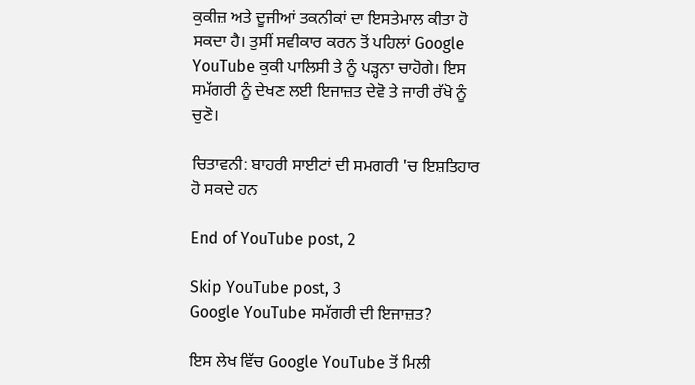ਕੁਕੀਜ਼ ਅਤੇ ਦੂਜੀਆਂ ਤਕਨੀਕਾਂ ਦਾ ਇਸਤੇਮਾਲ ਕੀਤਾ ਹੋ ਸਕਦਾ ਹੈ। ਤੁਸੀਂ ਸਵੀਕਾਰ ਕਰਨ ਤੋਂ ਪਹਿਲਾਂ Google YouTube ਕੁਕੀ ਪਾਲਿਸੀ ਤੇ ਨੂੰ ਪੜ੍ਹਨਾ ਚਾਹੋਗੇ। ਇਸ ਸਮੱਗਰੀ ਨੂੰ ਦੇਖਣ ਲਈ ਇਜਾਜ਼ਤ ਦੇਵੋ ਤੇ ਜਾਰੀ ਰੱਖੋ ਨੂੰ ਚੁਣੋ।

ਚਿਤਾਵਨੀ: ਬਾਹਰੀ ਸਾਈਟਾਂ ਦੀ ਸਮਗਰੀ 'ਚ ਇਸ਼ਤਿਹਾਰ ਹੋ ਸਕਦੇ ਹਨ

End of YouTube post, 2

Skip YouTube post, 3
Google YouTube ਸਮੱਗਰੀ ਦੀ ਇਜਾਜ਼ਤ?

ਇਸ ਲੇਖ ਵਿੱਚ Google YouTube ਤੋਂ ਮਿਲੀ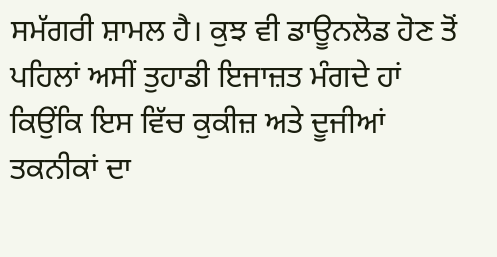ਸਮੱਗਰੀ ਸ਼ਾਮਲ ਹੈ। ਕੁਝ ਵੀ ਡਾਊਨਲੋਡ ਹੋਣ ਤੋਂ ਪਹਿਲਾਂ ਅਸੀਂ ਤੁਹਾਡੀ ਇਜਾਜ਼ਤ ਮੰਗਦੇ ਹਾਂ ਕਿਉਂਕਿ ਇਸ ਵਿੱਚ ਕੁਕੀਜ਼ ਅਤੇ ਦੂਜੀਆਂ ਤਕਨੀਕਾਂ ਦਾ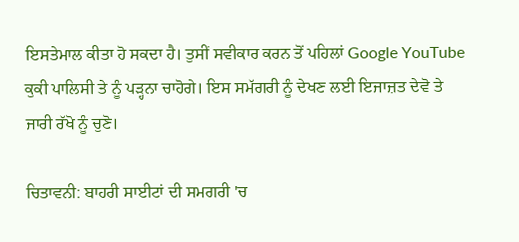ਇਸਤੇਮਾਲ ਕੀਤਾ ਹੋ ਸਕਦਾ ਹੈ। ਤੁਸੀਂ ਸਵੀਕਾਰ ਕਰਨ ਤੋਂ ਪਹਿਲਾਂ Google YouTube ਕੁਕੀ ਪਾਲਿਸੀ ਤੇ ਨੂੰ ਪੜ੍ਹਨਾ ਚਾਹੋਗੇ। ਇਸ ਸਮੱਗਰੀ ਨੂੰ ਦੇਖਣ ਲਈ ਇਜਾਜ਼ਤ ਦੇਵੋ ਤੇ ਜਾਰੀ ਰੱਖੋ ਨੂੰ ਚੁਣੋ।

ਚਿਤਾਵਨੀ: ਬਾਹਰੀ ਸਾਈਟਾਂ ਦੀ ਸਮਗਰੀ 'ਚ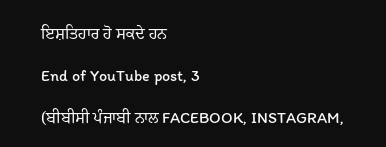ਇਸ਼ਤਿਹਾਰ ਹੋ ਸਕਦੇ ਹਨ

End of YouTube post, 3

(ਬੀਬੀਸੀ ਪੰਜਾਬੀ ਨਾਲ FACEBOOK, INSTAGRAM,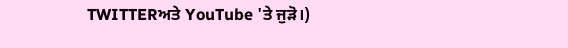TWITTERਅਤੇ YouTube 'ਤੇ ਜੁੜੋ।)